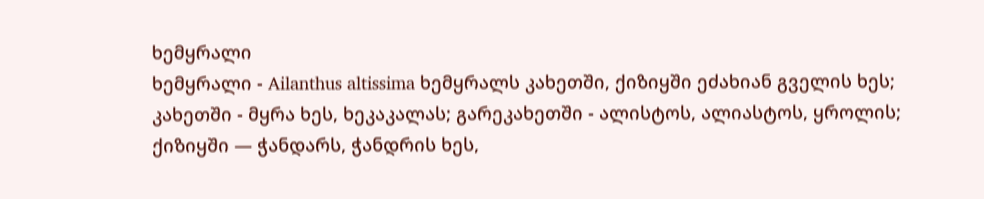ხემყრალი
ხემყრალი - Ailanthus altissima ხემყრალს კახეთში, ქიზიყში ეძახიან გველის ხეს; კახეთში - მყრა ხეს, ხეკაკალას; გარეკახეთში - ალისტოს, ალიასტოს, ყროლის; ქიზიყში — ჭანდარს, ჭანდრის ხეს,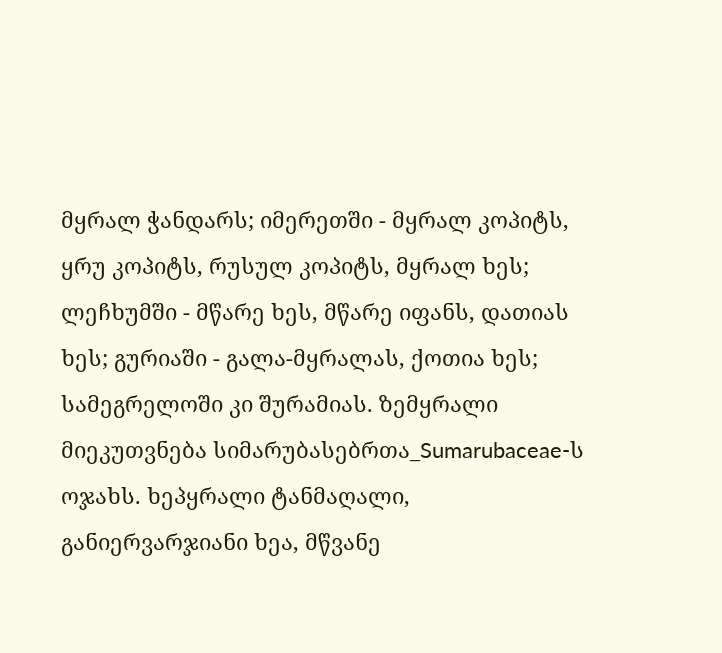მყრალ ჭანდარს; იმერეთში - მყრალ კოპიტს, ყრუ კოპიტს, რუსულ კოპიტს, მყრალ ხეს; ლეჩხუმში - მწარე ხეს, მწარე იფანს, დათიას ხეს; გურიაში - გალა-მყრალას, ქოთია ხეს; სამეგრელოში კი შურამიას. ზემყრალი მიეკუთვნება სიმარუბასებრთა_Sumarubaceae-ს ოჯახს. ხეპყრალი ტანმაღალი, განიერვარჯიანი ხეა, მწვანე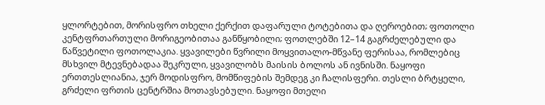ყლორტებით, მორისფრო თხელი ქერქით დაფარული ტოტებითა და ღეროებით; ფოთოლი კენტფრთართული მორიგეობითაა განწყობილი; ფოთლებში 12–14 გაგრძელებული და წაწვეტილი ფოთოლაკია. ყვავილები წვრილი მოყვითალო-მწვანე ფერისაა, რომლებიც მსხვილ მტევნებადაა შეკრული, ყვავილობს მაისის ბოლოს ან ივნისში. ნაყოფი ერთთესლიანია, ჯერ მოდისფრო, მომწიფების შემდეგ კი ჩალისფერი. თესლი ბრტყელი, გრძელი ფრთის ცენტრშია მოთავსებული. ნაყოფი მთელი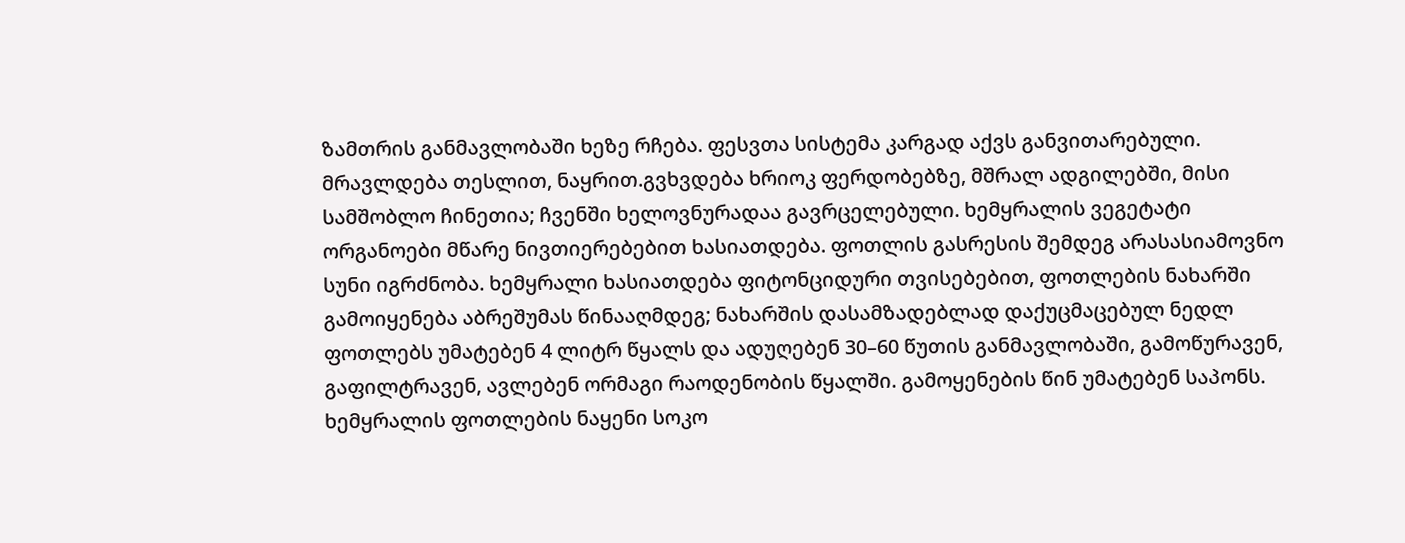ზამთრის განმავლობაში ხეზე რჩება. ფესვთა სისტემა კარგად აქვს განვითარებული. მრავლდება თესლით, ნაყრით.გვხვდება ხრიოკ ფერდობებზე, მშრალ ადგილებში, მისი სამშობლო ჩინეთია; ჩვენში ხელოვნურადაა გავრცელებული. ხემყრალის ვეგეტატი ორგანოები მწარე ნივთიერებებით ხასიათდება. ფოთლის გასრესის შემდეგ არასასიამოვნო სუნი იგრძნობა. ხემყრალი ხასიათდება ფიტონციდური თვისებებით, ფოთლების ნახარში გამოიყენება აბრეშუმას წინააღმდეგ; ნახარშის დასამზადებლად დაქუცმაცებულ ნედლ ფოთლებს უმატებენ 4 ლიტრ წყალს და ადუღებენ 30–60 წუთის განმავლობაში, გამოწურავენ, გაფილტრავენ, ავლებენ ორმაგი რაოდენობის წყალში. გამოყენების წინ უმატებენ საპონს. ხემყრალის ფოთლების ნაყენი სოკო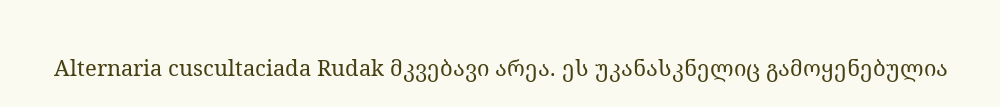Alternaria cuscultaciada Rudak მკვებავი არეა. ეს უკანასკნელიც გამოყენებულია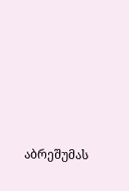აბრეშუმას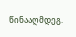წინააღმდეგ.